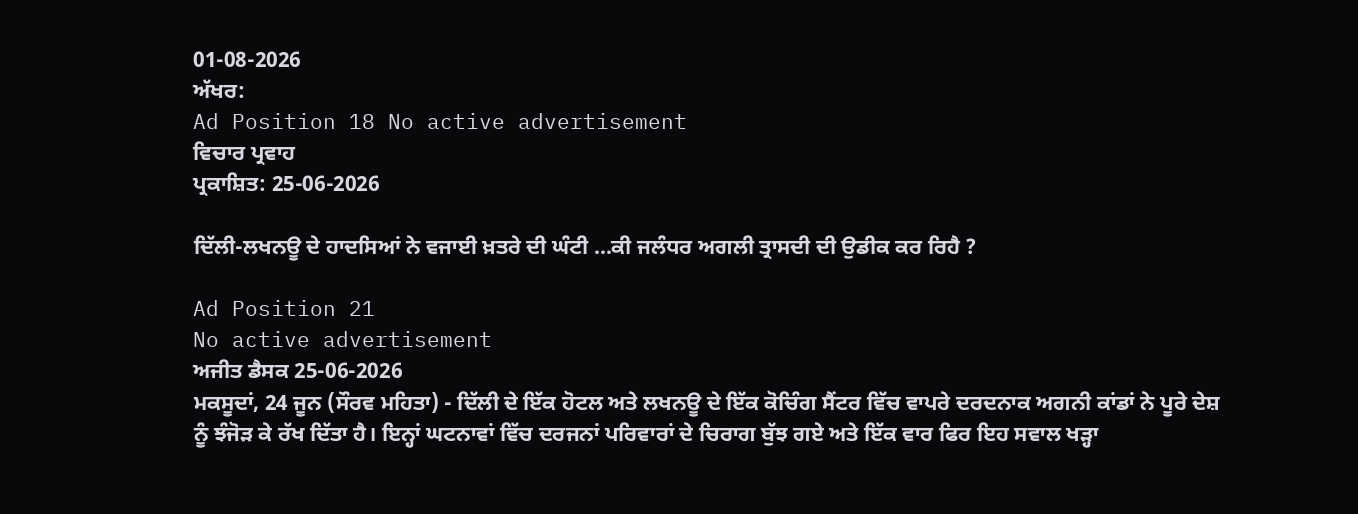01-08-2026
ਅੱਖਰ:
Ad Position 18 No active advertisement
ਵਿਚਾਰ ਪ੍ਰਵਾਹ
ਪ੍ਰਕਾਸ਼ਿਤ: 25-06-2026

ਦਿੱਲੀ-ਲਖਨਊ ਦੇ ਹਾਦਸਿਆਂ ਨੇ ਵਜਾਈ ਖ਼ਤਰੇ ਦੀ ਘੰਟੀ ...ਕੀ ਜਲੰਧਰ ਅਗਲੀ ਤ੍ਰਾਸਦੀ ਦੀ ਉਡੀਕ ਕਰ ਰਿਹੈ ?

Ad Position 21
No active advertisement
ਅਜੀਤ ਡੈਸਕ 25-06-2026
ਮਕਸੂਦਾਂ, 24 ਜੂਨ (ਸੌਰਵ ਮਹਿਤਾ) - ਦਿੱਲੀ ਦੇ ਇੱਕ ਹੋਟਲ ਅਤੇ ਲਖਨਊ ਦੇ ਇੱਕ ਕੋਚਿੰਗ ਸੈਂਟਰ ਵਿੱਚ ਵਾਪਰੇ ਦਰਦਨਾਕ ਅਗਨੀ ਕਾਂਡਾਂ ਨੇ ਪੂਰੇ ਦੇਸ਼ ਨੂੰ ਝੰਜੋੜ ਕੇ ਰੱਖ ਦਿੱਤਾ ਹੈ। ਇਨ੍ਹਾਂ ਘਟਨਾਵਾਂ ਵਿੱਚ ਦਰਜਨਾਂ ਪਰਿਵਾਰਾਂ ਦੇ ਚਿਰਾਗ ਬੁੱਝ ਗਏ ਅਤੇ ਇੱਕ ਵਾਰ ਫਿਰ ਇਹ ਸਵਾਲ ਖੜ੍ਹਾ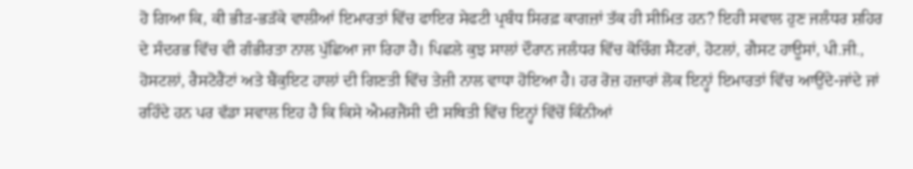ਹੋ ਗਿਆ ਕਿ, ਕੀ ਭੀੜ-ਭੜੱਕੇ ਵਾਲੀਆਂ ਇਮਾਰਤਾਂ ਵਿੱਚ ਫਾਇਰ ਸੇਫਟੀ ਪ੍ਰਬੰਧ ਸਿਰਫ਼ ਕਾਗਜ਼ਾਂ ਤੱਕ ਹੀ ਸੀਮਿਤ ਹਨ? ਇਹੀ ਸਵਾਲ ਹੁਣ ਜਲੰਧਰ ਸ਼ਹਿਰ ਦੇ ਸੰਦਰਭ ਵਿੱਚ ਵੀ ਗੰਭੀਰਤਾ ਨਾਲ ਪੁੱਛਿਆ ਜਾ ਰਿਹਾ ਹੈ। ਪਿਛਲੇ ਕੁਝ ਸਾਲਾਂ ਦੌਰਾਨ ਜਲੰਧਰ ਵਿੱਚ ਕੋਚਿੰਗ ਸੈਂਟਰਾਂ, ਹੋਟਲਾਂ, ਗੈਸਟ ਹਾਊਸਾਂ, ਪੀ.ਜੀ., ਹੋਸਟਲਾਂ, ਰੈਸਟੋਰੈਂਟਾਂ ਅਤੇ ਬੈਂਕੁਇਟ ਹਾਲਾਂ ਦੀ ਗਿਣਤੀ ਵਿੱਚ ਤੇਜ਼ੀ ਨਾਲ ਵਾਧਾ ਹੋਇਆ ਹੈ। ਹਰ ਰੋਜ਼ ਹਜ਼ਾਰਾਂ ਲੋਕ ਇਨ੍ਹਾਂ ਇਮਾਰਤਾਂ ਵਿੱਚ ਆਉਂਦੇ-ਜਾਂਦੇ ਜਾਂ ਰਹਿੰਦੇ ਹਨ ਪਰ ਵੱਡਾ ਸਵਾਲ ਇਹ ਹੈ ਕਿ ਕਿਸੇ ਐਮਰਜੈਂਸੀ ਦੀ ਸਥਿਤੀ ਵਿੱਚ ਇਨ੍ਹਾਂ ਵਿੱਚੋਂ ਕਿੰਨੀਆਂ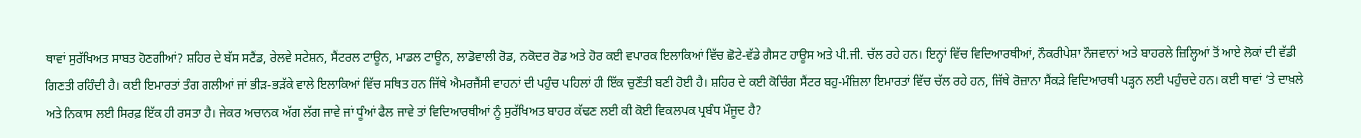ਥਾਵਾਂ ਸੁਰੱਖਿਅਤ ਸਾਬਤ ਹੋਣਗੀਆਂ? ਸ਼ਹਿਰ ਦੇ ਬੱਸ ਸਟੈਂਡ, ਰੇਲਵੇ ਸਟੇਸ਼ਨ, ਸੈਂਟਰਲ ਟਾਊਨ, ਮਾਡਲ ਟਾਊਨ, ਲਾਡੋਵਾਲੀ ਰੋਡ, ਨਕੋਦਰ ਰੋਡ ਅਤੇ ਹੋਰ ਕਈ ਵਪਾਰਕ ਇਲਾਕਿਆਂ ਵਿੱਚ ਛੋਟੇ-ਵੱਡੇ ਗੈਸਟ ਹਾਊਸ ਅਤੇ ਪੀ.ਜੀ. ਚੱਲ ਰਹੇ ਹਨ। ਇਨ੍ਹਾਂ ਵਿੱਚ ਵਿਦਿਆਰਥੀਆਂ, ਨੌਕਰੀਪੇਸ਼ਾ ਨੌਜਵਾਨਾਂ ਅਤੇ ਬਾਹਰਲੇ ਜ਼ਿਲ੍ਹਿਆਂ ਤੋਂ ਆਏ ਲੋਕਾਂ ਦੀ ਵੱਡੀ ਗਿਣਤੀ ਰਹਿੰਦੀ ਹੈ। ਕਈ ਇਮਾਰਤਾਂ ਤੰਗ ਗਲੀਆਂ ਜਾਂ ਭੀੜ-ਭੜੱਕੇ ਵਾਲੇ ਇਲਾਕਿਆਂ ਵਿੱਚ ਸਥਿਤ ਹਨ ਜਿੱਥੇ ਐਮਰਜੈਂਸੀ ਵਾਹਨਾਂ ਦੀ ਪਹੁੰਚ ਪਹਿਲਾਂ ਹੀ ਇੱਕ ਚੁਣੌਤੀ ਬਣੀ ਹੋਈ ਹੈ। ਸ਼ਹਿਰ ਦੇ ਕਈ ਕੋਚਿੰਗ ਸੈਂਟਰ ਬਹੁ-ਮੰਜ਼ਿਲਾ ਇਮਾਰਤਾਂ ਵਿੱਚ ਚੱਲ ਰਹੇ ਹਨ, ਜਿੱਥੇ ਰੋਜ਼ਾਨਾ ਸੈਂਕੜੇ ਵਿਦਿਆਰਥੀ ਪੜ੍ਹਨ ਲਈ ਪਹੁੰਚਦੇ ਹਨ। ਕਈ ਥਾਵਾਂ ‘ਤੇ ਦਾਖ਼ਲੇ ਅਤੇ ਨਿਕਾਸ ਲਈ ਸਿਰਫ਼ ਇੱਕ ਹੀ ਰਸਤਾ ਹੈ। ਜੇਕਰ ਅਚਾਨਕ ਅੱਗ ਲੱਗ ਜਾਵੇ ਜਾਂ ਧੂੰਆਂ ਫੈਲ ਜਾਵੇ ਤਾਂ ਵਿਦਿਆਰਥੀਆਂ ਨੂੰ ਸੁਰੱਖਿਅਤ ਬਾਹਰ ਕੱਢਣ ਲਈ ਕੀ ਕੋਈ ਵਿਕਲਪਕ ਪ੍ਰਬੰਧ ਮੌਜੂਦ ਹੈ?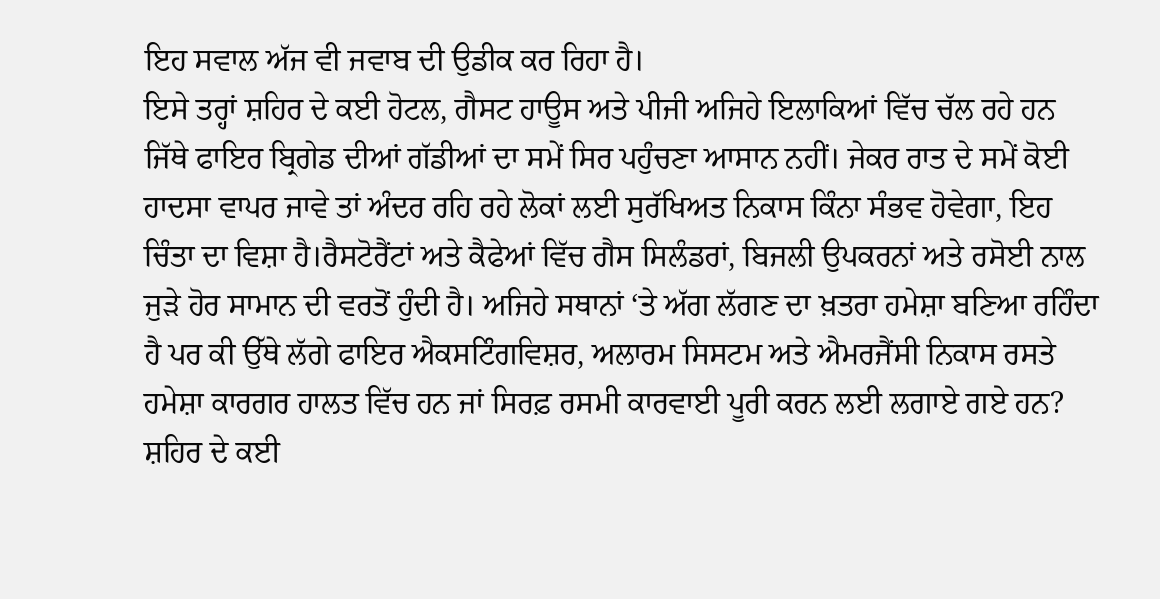ਇਹ ਸਵਾਲ ਅੱਜ ਵੀ ਜਵਾਬ ਦੀ ਉਡੀਕ ਕਰ ਰਿਹਾ ਹੈ।
ਇਸੇ ਤਰ੍ਹਾਂ ਸ਼ਹਿਰ ਦੇ ਕਈ ਹੋਟਲ, ਗੈਸਟ ਹਾਊਸ ਅਤੇ ਪੀਜੀ ਅਜਿਹੇ ਇਲਾਕਿਆਂ ਵਿੱਚ ਚੱਲ ਰਹੇ ਹਨ ਜਿੱਥੇ ਫਾਇਰ ਬ੍ਰਿਗੇਡ ਦੀਆਂ ਗੱਡੀਆਂ ਦਾ ਸਮੇਂ ਸਿਰ ਪਹੁੰਚਣਾ ਆਸਾਨ ਨਹੀਂ। ਜੇਕਰ ਰਾਤ ਦੇ ਸਮੇਂ ਕੋਈ ਹਾਦਸਾ ਵਾਪਰ ਜਾਵੇ ਤਾਂ ਅੰਦਰ ਰਹਿ ਰਹੇ ਲੋਕਾਂ ਲਈ ਸੁਰੱਖਿਅਤ ਨਿਕਾਸ ਕਿੰਨਾ ਸੰਭਵ ਹੋਵੇਗਾ, ਇਹ ਚਿੰਤਾ ਦਾ ਵਿਸ਼ਾ ਹੈ।ਰੈਸਟੋਰੈਂਟਾਂ ਅਤੇ ਕੈਫੇਆਂ ਵਿੱਚ ਗੈਸ ਸਿਲੰਡਰਾਂ, ਬਿਜਲੀ ਉਪਕਰਨਾਂ ਅਤੇ ਰਸੋਈ ਨਾਲ ਜੁੜੇ ਹੋਰ ਸਾਮਾਨ ਦੀ ਵਰਤੋਂ ਹੁੰਦੀ ਹੈ। ਅਜਿਹੇ ਸਥਾਨਾਂ ‘ਤੇ ਅੱਗ ਲੱਗਣ ਦਾ ਖ਼ਤਰਾ ਹਮੇਸ਼ਾ ਬਣਿਆ ਰਹਿੰਦਾ ਹੈ ਪਰ ਕੀ ਉੱਥੇ ਲੱਗੇ ਫਾਇਰ ਐਕਸਟਿੰਗਵਿਸ਼ਰ, ਅਲਾਰਮ ਸਿਸਟਮ ਅਤੇ ਐਮਰਜੈਂਸੀ ਨਿਕਾਸ ਰਸਤੇ ਹਮੇਸ਼ਾ ਕਾਰਗਰ ਹਾਲਤ ਵਿੱਚ ਹਨ ਜਾਂ ਸਿਰਫ਼ ਰਸਮੀ ਕਾਰਵਾਈ ਪੂਰੀ ਕਰਨ ਲਈ ਲਗਾਏ ਗਏ ਹਨ? ਸ਼ਹਿਰ ਦੇ ਕਈ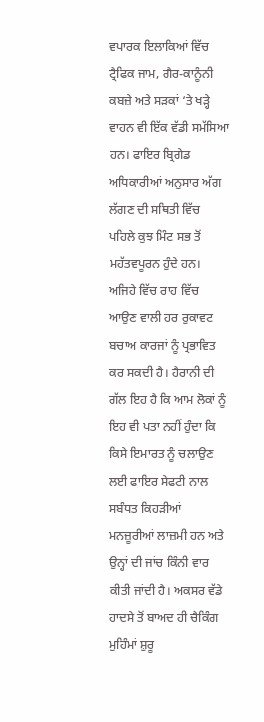ਵਪਾਰਕ ਇਲਾਕਿਆਂ ਵਿੱਚ ਟ੍ਰੈਫਿਕ ਜਾਮ, ਗੈਰ-ਕਾਨੂੰਨੀ ਕਬਜ਼ੇ ਅਤੇ ਸੜਕਾਂ ‘ਤੇ ਖੜ੍ਹੇ ਵਾਹਨ ਵੀ ਇੱਕ ਵੱਡੀ ਸਮੱਸਿਆ ਹਨ। ਫਾਇਰ ਬ੍ਰਿਗੇਡ ਅਧਿਕਾਰੀਆਂ ਅਨੁਸਾਰ ਅੱਗ ਲੱਗਣ ਦੀ ਸਥਿਤੀ ਵਿੱਚ ਪਹਿਲੇ ਕੁਝ ਮਿੰਟ ਸਭ ਤੋਂ ਮਹੱਤਵਪੂਰਨ ਹੁੰਦੇ ਹਨ। ਅਜਿਹੇ ਵਿੱਚ ਰਾਹ ਵਿੱਚ ਆਉਣ ਵਾਲੀ ਹਰ ਰੁਕਾਵਟ ਬਚਾਅ ਕਾਰਜਾਂ ਨੂੰ ਪ੍ਰਭਾਵਿਤ ਕਰ ਸਕਦੀ ਹੈ। ਹੈਰਾਨੀ ਦੀ ਗੱਲ ਇਹ ਹੈ ਕਿ ਆਮ ਲੋਕਾਂ ਨੂੰ ਇਹ ਵੀ ਪਤਾ ਨਹੀਂ ਹੁੰਦਾ ਕਿ ਕਿਸੇ ਇਮਾਰਤ ਨੂੰ ਚਲਾਉਣ ਲਈ ਫਾਇਰ ਸੇਫਟੀ ਨਾਲ ਸਬੰਧਤ ਕਿਹੜੀਆਂ ਮਨਜ਼ੂਰੀਆਂ ਲਾਜ਼ਮੀ ਹਨ ਅਤੇ ਉਨ੍ਹਾਂ ਦੀ ਜਾਂਚ ਕਿੰਨੀ ਵਾਰ ਕੀਤੀ ਜਾਂਦੀ ਹੈ। ਅਕਸਰ ਵੱਡੇ ਹਾਦਸੇ ਤੋਂ ਬਾਅਦ ਹੀ ਚੈਕਿੰਗ ਮੁਹਿੰਮਾਂ ਸ਼ੁਰੂ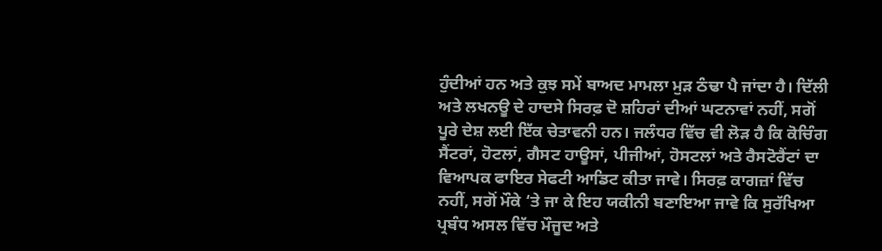ਹੁੰਦੀਆਂ ਹਨ ਅਤੇ ਕੁਝ ਸਮੇਂ ਬਾਅਦ ਮਾਮਲਾ ਮੁੜ ਠੰਢਾ ਪੈ ਜਾਂਦਾ ਹੈ। ਦਿੱਲੀ ਅਤੇ ਲਖਨਊ ਦੇ ਹਾਦਸੇ ਸਿਰਫ਼ ਦੋ ਸ਼ਹਿਰਾਂ ਦੀਆਂ ਘਟਨਾਵਾਂ ਨਹੀਂ, ਸਗੋਂ ਪੂਰੇ ਦੇਸ਼ ਲਈ ਇੱਕ ਚੇਤਾਵਨੀ ਹਨ। ਜਲੰਧਰ ਵਿੱਚ ਵੀ ਲੋੜ ਹੈ ਕਿ ਕੋਚਿੰਗ ਸੈਂਟਰਾਂ, ਹੋਟਲਾਂ, ਗੈਸਟ ਹਾਊਸਾਂ, ਪੀਜੀਆਂ, ਹੋਸਟਲਾਂ ਅਤੇ ਰੈਸਟੋਰੈਂਟਾਂ ਦਾ ਵਿਆਪਕ ਫਾਇਰ ਸੇਫਟੀ ਆਡਿਟ ਕੀਤਾ ਜਾਵੇ। ਸਿਰਫ਼ ਕਾਗਜ਼ਾਂ ਵਿੱਚ ਨਹੀਂ, ਸਗੋਂ ਮੌਕੇ ‘ਤੇ ਜਾ ਕੇ ਇਹ ਯਕੀਨੀ ਬਣਾਇਆ ਜਾਵੇ ਕਿ ਸੁਰੱਖਿਆ ਪ੍ਰਬੰਧ ਅਸਲ ਵਿੱਚ ਮੌਜੂਦ ਅਤੇ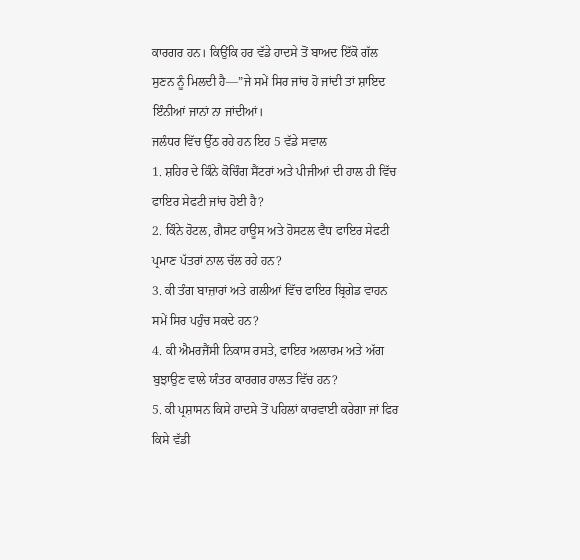ਕਾਰਗਰ ਹਨ। ਕਿਉਂਕਿ ਹਰ ਵੱਡੇ ਹਾਦਸੇ ਤੋਂ ਬਾਅਦ ਇੱਕੋ ਗੱਲ ਸੁਣਨ ਨੂੰ ਮਿਲਦੀ ਹੈ—”ਜੇ ਸਮੇਂ ਸਿਰ ਜਾਂਚ ਹੋ ਜਾਂਦੀ ਤਾਂ ਸ਼ਾਇਦ ਇੰਨੀਆਂ ਜਾਨਾਂ ਨਾ ਜਾਂਦੀਆਂ।
ਜਲੰਧਰ ਵਿੱਚ ਉੱਠ ਰਹੇ ਹਨ ਇਹ 5 ਵੱਡੇ ਸਵਾਲ
1. ਸ਼ਹਿਰ ਦੇ ਕਿੰਨੇ ਕੋਚਿੰਗ ਸੈਂਟਰਾਂ ਅਤੇ ਪੀਜੀਆਂ ਦੀ ਹਾਲ ਹੀ ਵਿੱਚ ਫਾਇਰ ਸੇਫਟੀ ਜਾਂਚ ਹੋਈ ਹੈ?
2. ਕਿੰਨੇ ਹੋਟਲ, ਗੈਸਟ ਹਾਊਸ ਅਤੇ ਹੋਸਟਲ ਵੈਧ ਫਾਇਰ ਸੇਫਟੀ ਪ੍ਰਮਾਣ ਪੱਤਰਾਂ ਨਾਲ ਚੱਲ ਰਹੇ ਹਨ?
3. ਕੀ ਤੰਗ ਬਾਜ਼ਾਰਾਂ ਅਤੇ ਗਲੀਆਂ ਵਿੱਚ ਫਾਇਰ ਬ੍ਰਿਗੇਡ ਵਾਹਨ ਸਮੇਂ ਸਿਰ ਪਹੁੰਚ ਸਕਦੇ ਹਨ?
4. ਕੀ ਐਮਰਜੈਂਸੀ ਨਿਕਾਸ ਰਸਤੇ, ਫਾਇਰ ਅਲਾਰਮ ਅਤੇ ਅੱਗ ਬੁਝਾਉਣ ਵਾਲੇ ਯੰਤਰ ਕਾਰਗਰ ਹਾਲਤ ਵਿੱਚ ਹਨ?
5. ਕੀ ਪ੍ਰਸ਼ਾਸਨ ਕਿਸੇ ਹਾਦਸੇ ਤੋਂ ਪਹਿਲਾਂ ਕਾਰਵਾਈ ਕਰੇਗਾ ਜਾਂ ਫਿਰ ਕਿਸੇ ਵੱਡੀ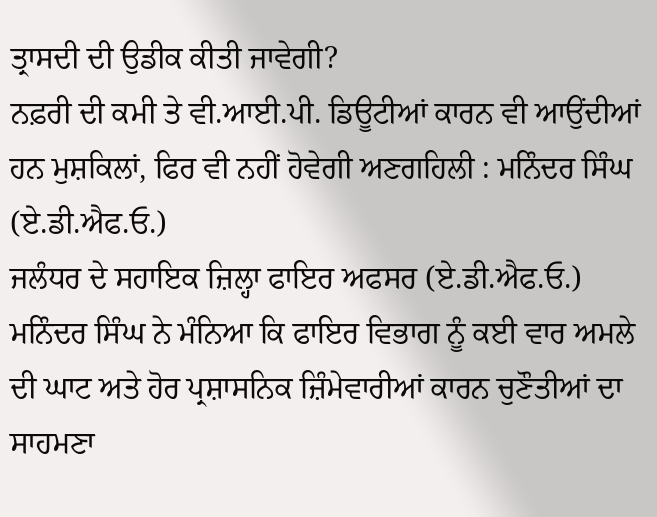ਤ੍ਰਾਸਦੀ ਦੀ ਉਡੀਕ ਕੀਤੀ ਜਾਵੇਗੀ?
ਨਫ਼ਰੀ ਦੀ ਕਮੀ ਤੇ ਵੀ.ਆਈ.ਪੀ. ਡਿਊਟੀਆਂ ਕਾਰਨ ਵੀ ਆਉਂਦੀਆਂ ਹਨ ਮੁਸ਼ਕਿਲਾਂ, ਫਿਰ ਵੀ ਨਹੀਂ ਹੋਵੇਗੀ ਅਣਗਹਿਲੀ : ਮਨਿੰਦਰ ਸਿੰਘ (ਏ.ਡੀ.ਐਫ.ਓ.)
ਜਲੰਧਰ ਦੇ ਸਹਾਇਕ ਜ਼ਿਲ੍ਹਾ ਫਾਇਰ ਅਫਸਰ (ਏ.ਡੀ.ਐਫ.ਓ.) ਮਨਿੰਦਰ ਸਿੰਘ ਨੇ ਮੰਨਿਆ ਕਿ ਫਾਇਰ ਵਿਭਾਗ ਨੂੰ ਕਈ ਵਾਰ ਅਮਲੇ ਦੀ ਘਾਟ ਅਤੇ ਹੋਰ ਪ੍ਰਸ਼ਾਸਨਿਕ ਜ਼ਿੰਮੇਵਾਰੀਆਂ ਕਾਰਨ ਚੁਣੌਤੀਆਂ ਦਾ ਸਾਹਮਣਾ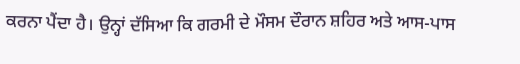ਕਰਨਾ ਪੈਂਦਾ ਹੈ। ਉਨ੍ਹਾਂ ਦੱਸਿਆ ਕਿ ਗਰਮੀ ਦੇ ਮੌਸਮ ਦੌਰਾਨ ਸ਼ਹਿਰ ਅਤੇ ਆਸ-ਪਾਸ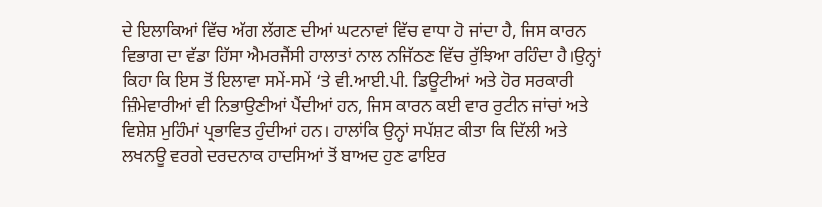ਦੇ ਇਲਾਕਿਆਂ ਵਿੱਚ ਅੱਗ ਲੱਗਣ ਦੀਆਂ ਘਟਨਾਵਾਂ ਵਿੱਚ ਵਾਧਾ ਹੋ ਜਾਂਦਾ ਹੈ, ਜਿਸ ਕਾਰਨ ਵਿਭਾਗ ਦਾ ਵੱਡਾ ਹਿੱਸਾ ਐਮਰਜੈਂਸੀ ਹਾਲਾਤਾਂ ਨਾਲ ਨਜਿੱਠਣ ਵਿੱਚ ਰੁੱਝਿਆ ਰਹਿੰਦਾ ਹੈ।ਉਨ੍ਹਾਂ ਕਿਹਾ ਕਿ ਇਸ ਤੋਂ ਇਲਾਵਾ ਸਮੇਂ-ਸਮੇਂ ‘ਤੇ ਵੀ.ਆਈ.ਪੀ. ਡਿਊਟੀਆਂ ਅਤੇ ਹੋਰ ਸਰਕਾਰੀ ਜ਼ਿੰਮੇਵਾਰੀਆਂ ਵੀ ਨਿਭਾਉਣੀਆਂ ਪੈਂਦੀਆਂ ਹਨ, ਜਿਸ ਕਾਰਨ ਕਈ ਵਾਰ ਰੁਟੀਨ ਜਾਂਚਾਂ ਅਤੇ ਵਿਸ਼ੇਸ਼ ਮੁਹਿੰਮਾਂ ਪ੍ਰਭਾਵਿਤ ਹੁੰਦੀਆਂ ਹਨ। ਹਾਲਾਂਕਿ ਉਨ੍ਹਾਂ ਸਪੱਸ਼ਟ ਕੀਤਾ ਕਿ ਦਿੱਲੀ ਅਤੇ ਲਖਨਊ ਵਰਗੇ ਦਰਦਨਾਕ ਹਾਦਸਿਆਂ ਤੋਂ ਬਾਅਦ ਹੁਣ ਫਾਇਰ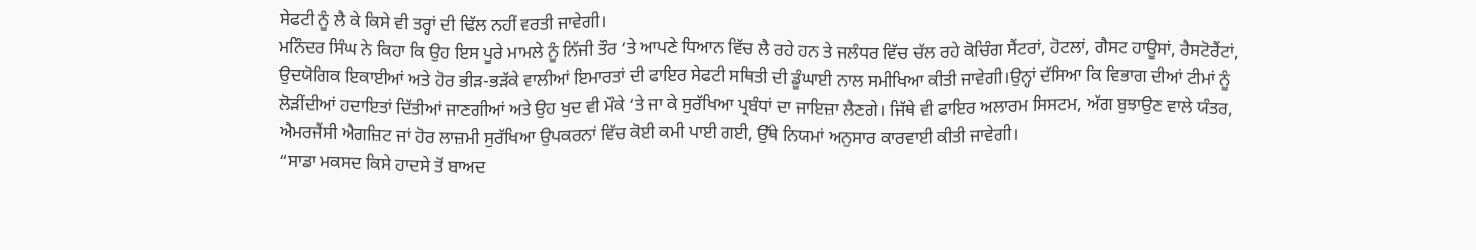ਸੇਫਟੀ ਨੂੰ ਲੈ ਕੇ ਕਿਸੇ ਵੀ ਤਰ੍ਹਾਂ ਦੀ ਢਿੱਲ ਨਹੀਂ ਵਰਤੀ ਜਾਵੇਗੀ।
ਮਨਿੰਦਰ ਸਿੰਘ ਨੇ ਕਿਹਾ ਕਿ ਉਹ ਇਸ ਪੂਰੇ ਮਾਮਲੇ ਨੂੰ ਨਿੱਜੀ ਤੌਰ ‘ਤੇ ਆਪਣੇ ਧਿਆਨ ਵਿੱਚ ਲੈ ਰਹੇ ਹਨ ਤੇ ਜਲੰਧਰ ਵਿੱਚ ਚੱਲ ਰਹੇ ਕੋਚਿੰਗ ਸੈਂਟਰਾਂ, ਹੋਟਲਾਂ, ਗੈਸਟ ਹਾਊਸਾਂ, ਰੈਸਟੋਰੈਂਟਾਂ, ਉਦਯੋਗਿਕ ਇਕਾਈਆਂ ਅਤੇ ਹੋਰ ਭੀੜ-ਭੜੱਕੇ ਵਾਲੀਆਂ ਇਮਾਰਤਾਂ ਦੀ ਫਾਇਰ ਸੇਫਟੀ ਸਥਿਤੀ ਦੀ ਡੂੰਘਾਈ ਨਾਲ ਸਮੀਖਿਆ ਕੀਤੀ ਜਾਵੇਗੀ।ਉਨ੍ਹਾਂ ਦੱਸਿਆ ਕਿ ਵਿਭਾਗ ਦੀਆਂ ਟੀਮਾਂ ਨੂੰ ਲੋੜੀਂਦੀਆਂ ਹਦਾਇਤਾਂ ਦਿੱਤੀਆਂ ਜਾਣਗੀਆਂ ਅਤੇ ਉਹ ਖੁਦ ਵੀ ਮੌਕੇ ‘ਤੇ ਜਾ ਕੇ ਸੁਰੱਖਿਆ ਪ੍ਰਬੰਧਾਂ ਦਾ ਜਾਇਜ਼ਾ ਲੈਣਗੇ। ਜਿੱਥੇ ਵੀ ਫਾਇਰ ਅਲਾਰਮ ਸਿਸਟਮ, ਅੱਗ ਬੁਝਾਉਣ ਵਾਲੇ ਯੰਤਰ, ਐਮਰਜੈਂਸੀ ਐਗਜ਼ਿਟ ਜਾਂ ਹੋਰ ਲਾਜ਼ਮੀ ਸੁਰੱਖਿਆ ਉਪਕਰਨਾਂ ਵਿੱਚ ਕੋਈ ਕਮੀ ਪਾਈ ਗਈ, ਉੱਥੇ ਨਿਯਮਾਂ ਅਨੁਸਾਰ ਕਾਰਵਾਈ ਕੀਤੀ ਜਾਵੇਗੀ।
“ਸਾਡਾ ਮਕਸਦ ਕਿਸੇ ਹਾਦਸੇ ਤੋਂ ਬਾਅਦ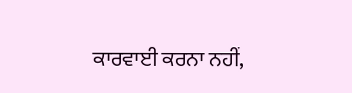ਕਾਰਵਾਈ ਕਰਨਾ ਨਹੀਂ,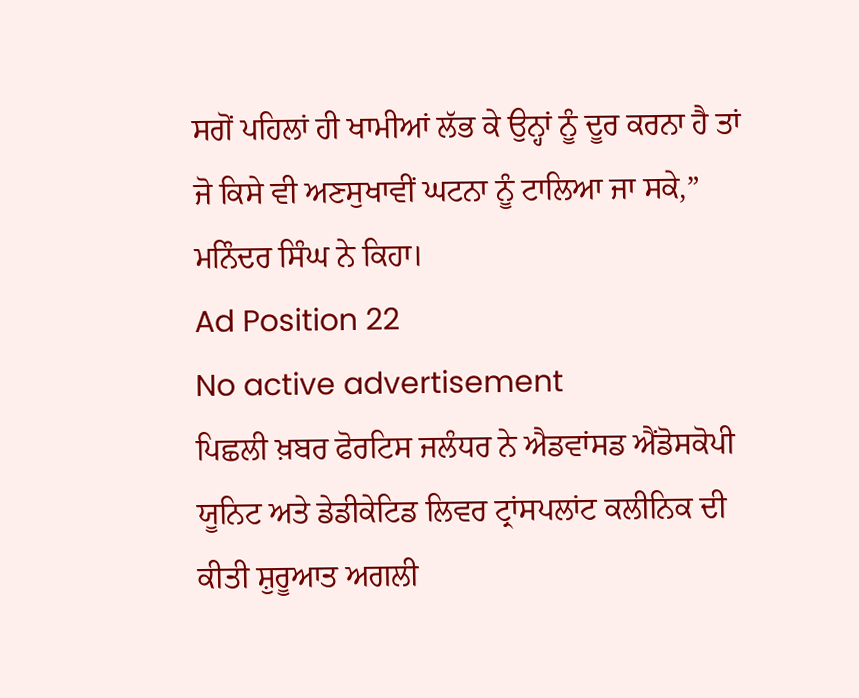ਸਗੋਂ ਪਹਿਲਾਂ ਹੀ ਖਾਮੀਆਂ ਲੱਭ ਕੇ ਉਨ੍ਹਾਂ ਨੂੰ ਦੂਰ ਕਰਨਾ ਹੈ ਤਾਂ ਜੋ ਕਿਸੇ ਵੀ ਅਣਸੁਖਾਵੀਂ ਘਟਨਾ ਨੂੰ ਟਾਲਿਆ ਜਾ ਸਕੇ,” ਮਨਿੰਦਰ ਸਿੰਘ ਨੇ ਕਿਹਾ।
Ad Position 22
No active advertisement
ਪਿਛਲੀ ਖ਼ਬਰ ਫੋਰਟਿਸ ਜਲੰਧਰ ਨੇ ਐਡਵਾਂਸਡ ਐਂਡੋਸਕੋਪੀ ਯੂਨਿਟ ਅਤੇ ਡੇਡੀਕੇਟਿਡ ਲਿਵਰ ਟ੍ਰਾਂਸਪਲਾਂਟ ਕਲੀਨਿਕ ਦੀ ਕੀਤੀ ਸ਼ੁਰੂਆਤ ਅਗਲੀ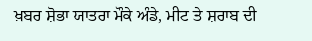ਖ਼ਬਰ ਸ਼ੋਭਾ ਯਾਤਰਾ ਮੌਕੇ ਅੰਡੇ, ਮੀਟ ਤੇ ਸ਼ਰਾਬ ਦੀ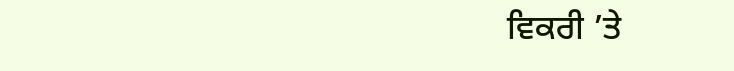ਵਿਕਰੀ ’ਤੇ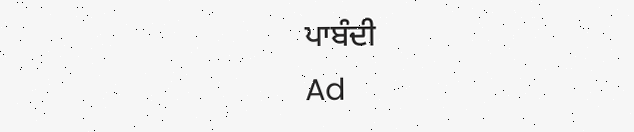ਪਾਬੰਦੀ
Ad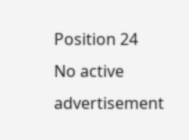Position 24
No active advertisement